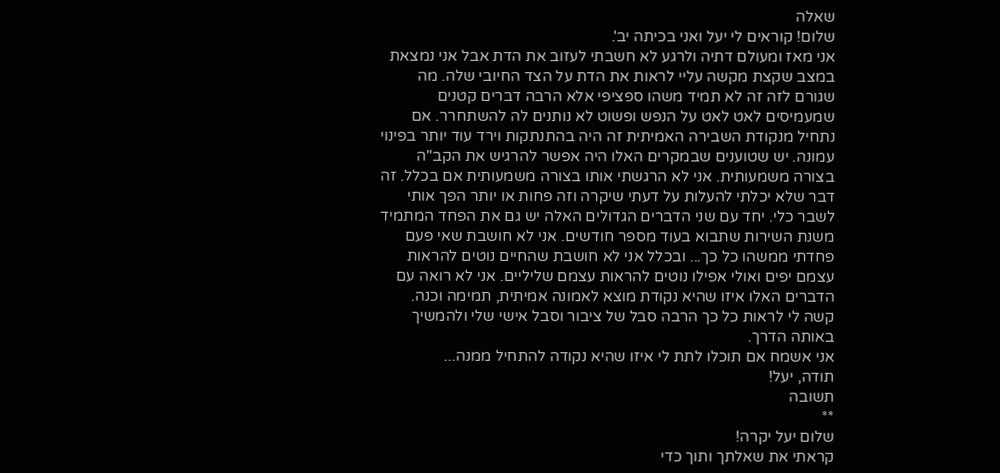שאלה
שלום! קוראים לי יעל ואני בכיתה יב'.
אני מאז ומעולם דתיה ולרגע לא חשבתי לעזוב את הדת אבל אני נמצאת במצב שקצת מקשה עליי לראות את הדת על הצד החיובי שלה. מה שגורם לזה זה לא תמיד משהו ספציפי אלא הרבה דברים קטנים שמעמיסים לאט לאט על הנפש ופשוט לא נותנים לה להשתחרר. אם נתחיל מנקודת השבירה האמיתית זה היה בהתנתקות וירד עוד יותר בפינוי עמונה. יש שטוענים שבמקרים האלו היה אפשר להרגיש את הקב"ה בצורה משמעותית. אני לא הרגשתי אותו בצורה משמעותית אם בכלל. זה דבר שלא יכלתי להעלות על דעתי שיקרה וזה פחות או יותר הפך אותי לשבר כלי. יחד עם שני הדברים הגדולים האלה יש גם את הפחד המתמיד משנת השירות שתבוא בעוד מספר חודשים. אני לא חושבת שאי פעם פחדתי ממשהו כל כך... ובכלל אני לא חושבת שהחיים נוטים להראות עצמם יפים ואולי אפילו נוטים להראות עצמם שליליים. אני לא רואה עם הדברים האלו איזו שהיא נקודת מוצא לאמונה אמיתית, תמימה וכנה. קשה לי לראות כל כך הרבה סבל של ציבור וסבל אישי שלי ולהמשיך באותה הדרך.
אני אשמח אם תוכלו לתת לי איזו שהיא נקודה להתחיל ממנה...
תודה, יעל!
תשובה
**
שלום יעל יקרה!
קראתי את שאלתך ותוך כדי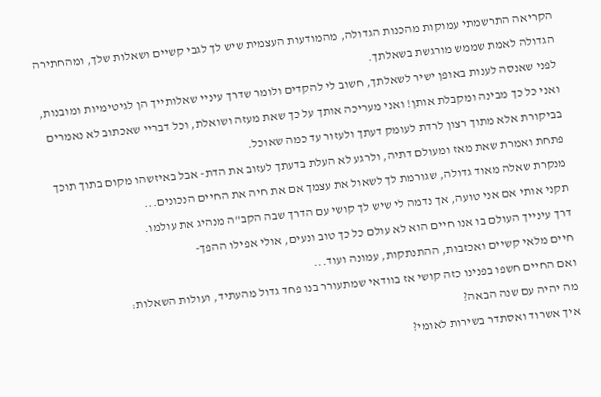הקריאה התרשמתי עמוקות מהכנות הגדולה, מהמודעות העצמית שיש לך לגבי קשיים ושאלות שלך, ומהחתירה הגדולה לאמת שממש מורגשת בשאלתך.
לפני שאנסה לענות באופן ישיר לשאלתך, חשוב לי להקדים ולומר שדרך עיניי שאלותייך הן לגיטימיות ומובנות, ואני כל כך מבינה ומקבלת אותן! ואני מעריכה אותך על כך שאת מעזה ושואלת, וכל דבריי שאכתוב לא נאמרים בביקורת אלא מתוך רצון לרדת לעומק דעתך ולעזור עד כמה שאוכל.
פתחת ואמרת שאת מאז ומעולם דתיה, ולרגע לא העלת בדעתך לעזוב את הדת- אבל באיזשהו מקום בתוך תוכך מנקרת שאלה מאוד גדולה, שגורמת לך לשאול את עצמך אם את חיה את החיים הנכונים...
תקני אותי אם אני טועה, אך נדמה לי שיש לך קושי עם הדרך שבה הקב"ה מנהיג את עולמו.
דרך עינייך העולם בו אנו חיים הוא לא עולם כל כך טוב ונעים, אולי אפילו ההפך-
חיים מלאי קשיים ואכזבות, ההתנתקות, עמונה ועוד...
ואם החיים חשפו בפנינו כזה קושי אז בוודאי שמתעורר בנו פחד גדול מהעתיד, ועולות השאלות:
מה יהיה עם שנה הבאה?
איך אשרוד ואסתדר בשירות לאומי?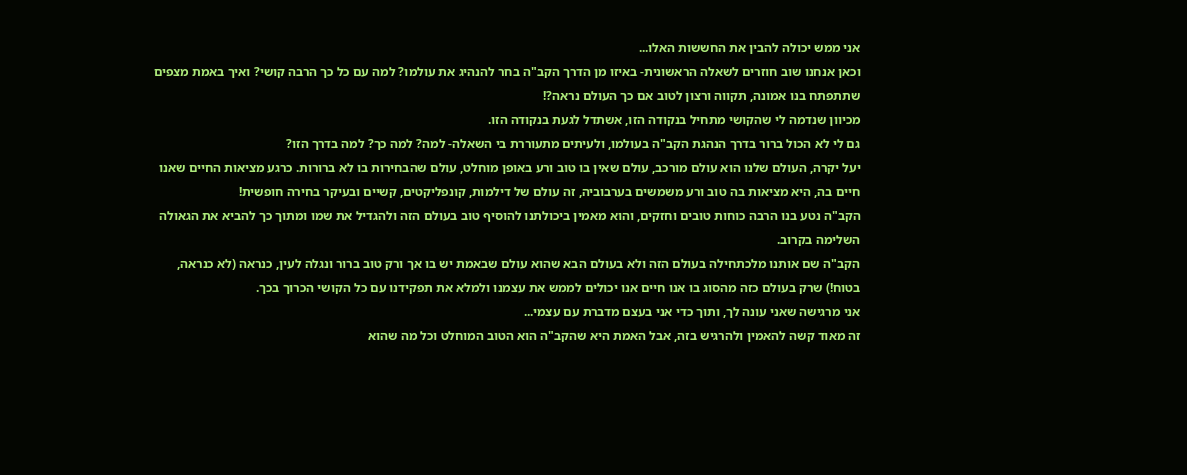אני ממש יכולה להבין את החששות האלו...
וכאן אנחנו שוב חוזרים לשאלה הראשונית- באיזו מן הדרך הקב"ה בחר להנהיג את עולמו? למה עם כל כך הרבה קושי? ואיך באמת מצפים שתתפתח בנו אמונה, תקווה ורצון לטוב אם כך העולם נראה?!
מכיוון שנדמה לי שהקושי מתחיל בנקודה הזו, אשתדל לגעת בנקודה הזו.
גם לי לא הכול ברור בדרך הנהגת הקב"ה בעולמו, ולעיתים מתעוררת בי השאלה- למה? למה כך? למה בדרך הזו?
יעל יקרה, העולם שלנו הוא עולם מורכב, עולם שאין בו טוב ורע באופן מוחלט, עולם שהבחירות בו לא ברורות. כרגע מציאות החיים שאנו חיים בה, היא מציאות בה טוב ורע משמשים בערבוביה, זה עולם של דילמות, קונפליקטים, קשיים ובעיקר בחירה חופשית!
הקב"ה נטע בנו הרבה כוחות טובים וחזקים, והוא מאמין ביכולתנו להוסיף טוב בעולם הזה ולהגדיל את שמו ומתוך כך להביא את הגאולה השלימה בקרוב.
הקב"ה שם אותנו מלכתחילה בעולם הזה ולא בעולם הבא שהוא עולם שבאמת יש בו אך ורק טוב ברור ונגלה לעין, כנראה (לא כנראה, בטוח!) שרק בעולם כזה מהסוג בו אנו חיים אנו יכולים לממש את עצמנו ולמלא את תפקידנו עם כל הקושי הכרוך בכך.
אני מרגישה שאני עונה לך, ותוך כדי אני בעצם מדברת עם עצמי...
זה מאוד קשה להאמין ולהרגיש בזה, אבל האמת היא שהקב"ה הוא הטוב המוחלט וכל מה שהוא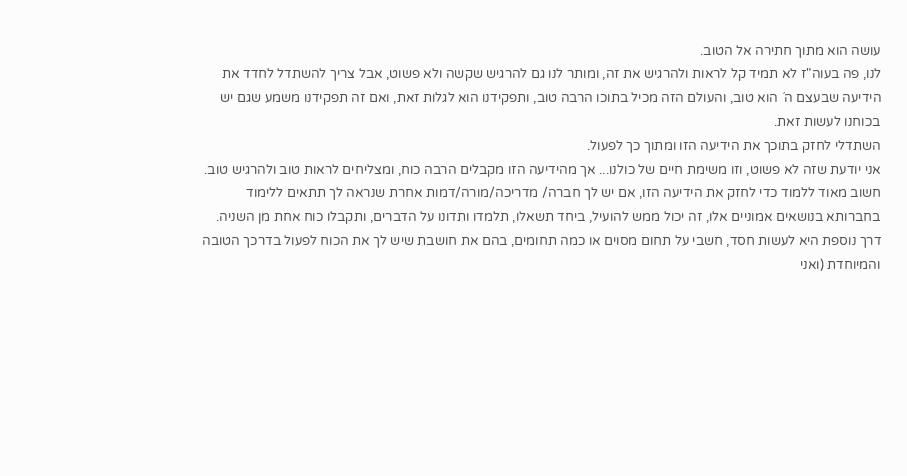עושה הוא מתוך חתירה אל הטוב.
לנו, פה בעוה"ז לא תמיד קל לראות ולהרגיש את זה, ומותר לנו גם להרגיש שקשה ולא פשוט, אבל צריך להשתדל לחדד את הידיעה שבעצם ה´ הוא טוב, והעולם הזה מכיל בתוכו הרבה טוב, ותפקידנו הוא לגלות זאת, ואם זה תפקידנו משמע שגם יש בכוחנו לעשות זאת.
השתדלי לחזק בתוכך את הידיעה הזו ומתוך כך לפעול.
אני יודעת שזה לא פשוט, וזו משימת חיים של כולנו... אך מהידיעה הזו מקבלים הרבה כוח, ומצליחים לראות טוב ולהרגיש טוב.
חשוב מאוד ללמוד כדי לחזק את הידיעה הזו, אם יש לך חברה/ מדריכה/מורה/דמות אחרת שנראה לך תתאים ללימוד בחברותא בנושאים אמוניים אלו, זה יכול ממש להועיל, ביחד תשאלו, תלמדו ותדונו על הדברים, ותקבלו כוח אחת מן השניה.
דרך נוספת היא לעשות חסד, חשבי על תחום מסוים או כמה תחומים, בהם את חושבת שיש לך את הכוח לפעול בדרכך הטובה והמיוחדת (ואני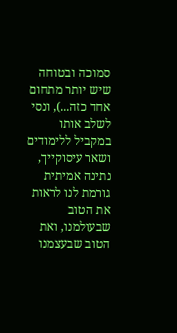סמוכה ובטוחה שיש יותר מתחום אחד כזה...), ונסי לשלב אותו במקביל ללימודים ושאר עיסוקייך, נתינה אמיתית גורמת לנו לראות את הטוב שבעולמנו, ואת הטוב שבעצמנו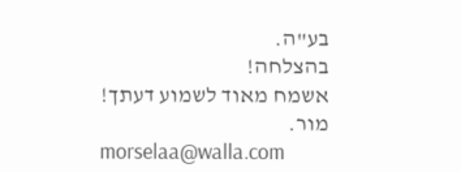בע"ה.
בהצלחה!
אשמח מאוד לשמוע דעתך!
מור.
morselaa@walla.com